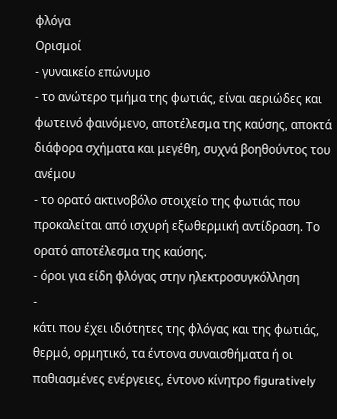φλόγα
Ορισμοί
- γυναικείο επώνυμο
- το ανώτερο τμήμα της φωτιάς, είναι αεριώδες και φωτεινό φαινόμενο, αποτέλεσμα της καύσης, αποκτά διάφορα σχήματα και μεγέθη, συχνά βοηθούντος του ανέμου
- το ορατό ακτινοβόλο στοιχείο της φωτιάς που προκαλείται από ισχυρή εξωθερμική αντίδραση. Το ορατό αποτέλεσμα της καύσης.
- όροι για είδη φλόγας στην ηλεκτροσυγκόλληση
-
κάτι που έχει ιδιότητες της φλόγας και της φωτιάς, θερμό, ορμητικό, τα έντονα συναισθήματα ή οι παθιασμένες ενέργειες, έντονο κίνητρο figuratively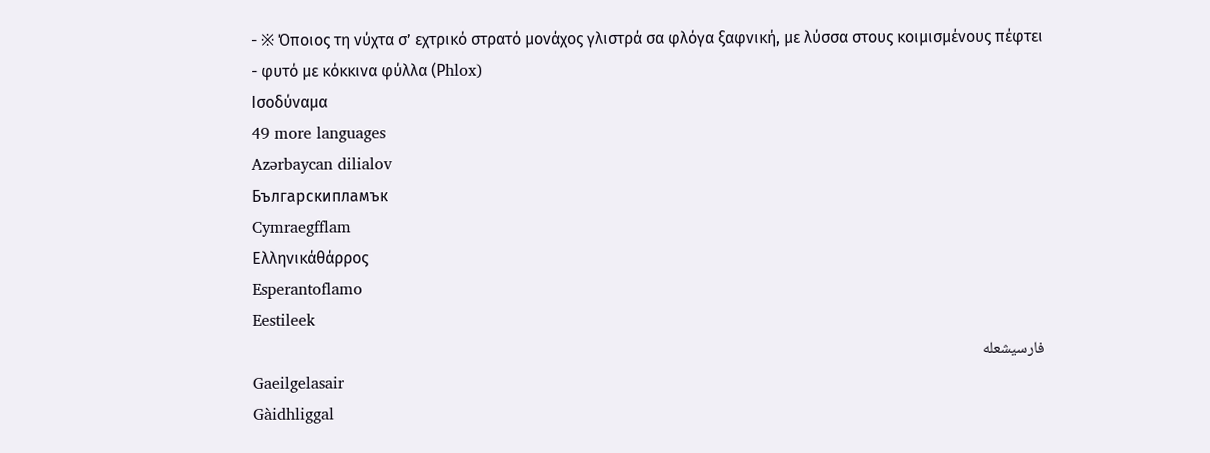- ※ Όποιος τη νύχτα σ’ εχτρικό στρατό μονάχος γλιστρά σα φλόγα ξαφνική, με λύσσα στους κοιμισμένους πέφτει
- φυτό με κόκκινα φύλλα (Ρhlox)
Ισοδύναμα
49 more languages
Azərbaycan dilialov
Българскипламък
Cymraegfflam
Ελληνικάθάρρος
Esperantoflamo
Eestileek
فارسیشعله
Gaeilgelasair
Gàidhliggal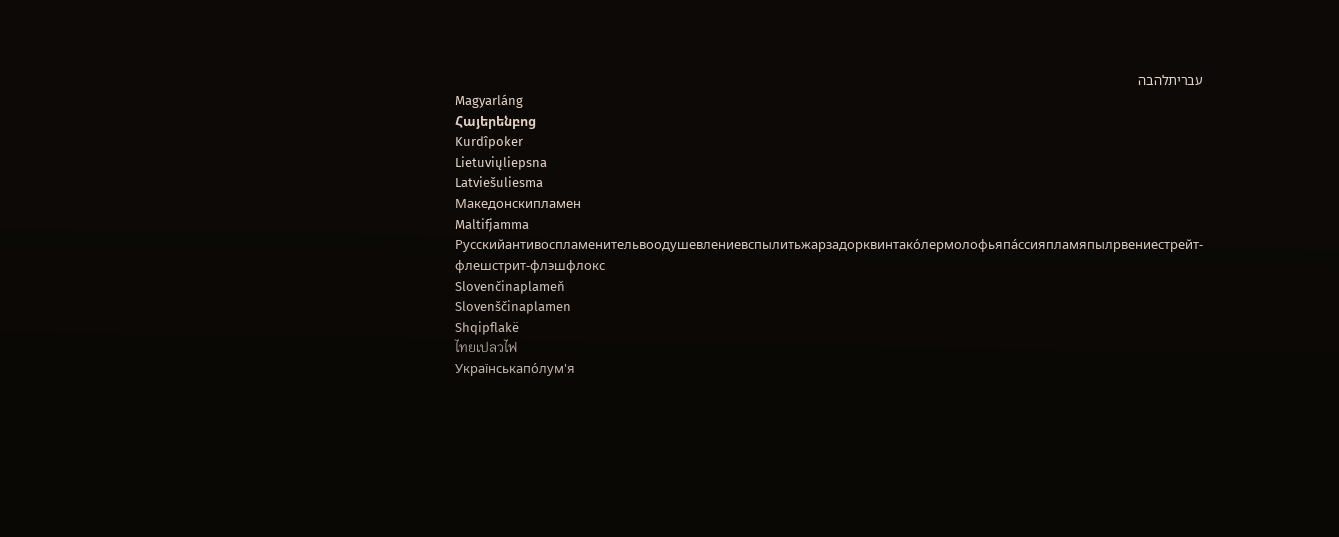עבריתלהבה
Magyarláng
Հայերենբոց
Kurdîpoker
Lietuviųliepsna
Latviešuliesma
Македонскипламен
Maltifjamma
Русскийантивоспламенительвоодушевлениевспылитьжарзадорквинтако́лермолофьяпа́ссияпламяпылрвениестрейт-флешстрит-флэшфлокс
Slovenčinaplameň
Slovenščinaplamen
Shqipflakë
ไทยเปลวไฟ
Українськапо́лум'я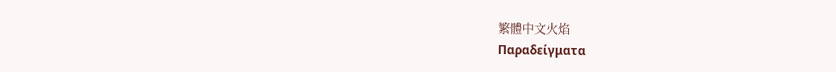繁體中文火焰
Παραδείγματα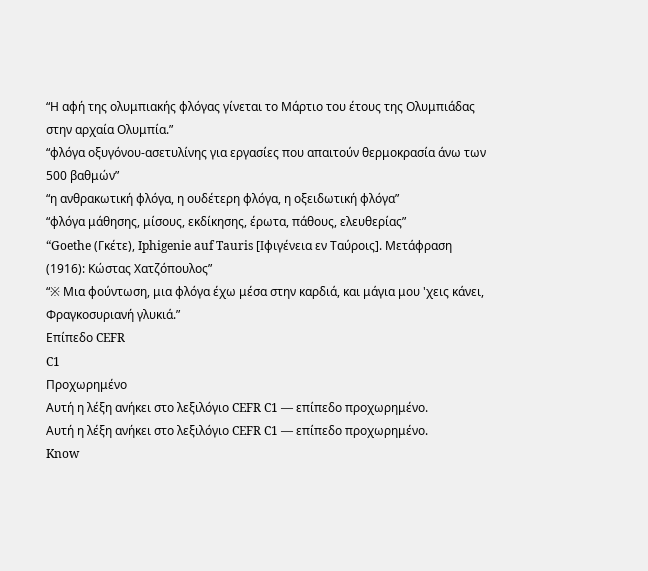“Η αφή της ολυμπιακής φλόγας γίνεται το Μάρτιο του έτους της Ολυμπιάδας στην αρχαία Ολυμπία.”
“φλόγα οξυγόνου-ασετυλίνης για εργασίες που απαιτούν θερμοκρασία άνω των 500 βαθμών”
“η ανθρακωτική φλόγα, η ουδέτερη φλόγα, η οξειδωτική φλόγα”
“φλόγα μάθησης, μίσους, εκδίκησης, έρωτα, πάθους, ελευθερίας”
“Goethe (Γκέτε), Iphigenie auf Tauris [Ιφιγένεια εν Ταύροις]. Μετάφραση (1916): Κώστας Χατζόπουλος”
“※ Μια φούντωση, μια φλόγα έχω μέσα στην καρδιά, και μάγια μου 'χεις κάνει, Φραγκοσυριανή γλυκιά.”
Επίπεδο CEFR
C1
Προχωρημένο
Αυτή η λέξη ανήκει στο λεξιλόγιο CEFR C1 — επίπεδο προχωρημένο.
Αυτή η λέξη ανήκει στο λεξιλόγιο CEFR C1 — επίπεδο προχωρημένο.
Know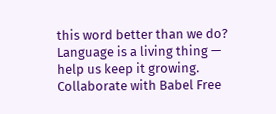this word better than we do? Language is a living thing — help us keep it growing. Collaborate with Babel Free